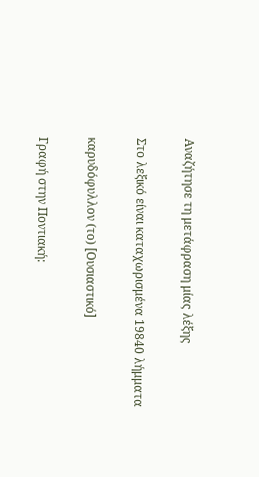Αναζήτησε τη μετάφραση μίας λέξης

Στο λεξικό είναι καταχωρισμένα 19840 λήμματα

καρυδόφυλλον (το) [Ουσιαστικό]

Γραφή στην Ποντιακή: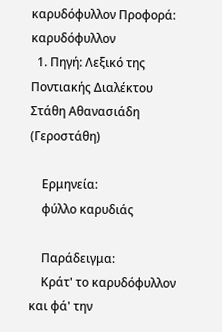καρυδόφυλλον Προφορά: καρυδόφυλλον
  1. Πηγή: Λεξικό της Ποντιακής Διαλέκτου Στάθη Αθανασιάδη (Γεροστάθη)

    Ερμηνεία:
    φύλλο καρυδιάς

    Παράδειγμα:
    Κράτ' το καρυδόφυλλον και φά' την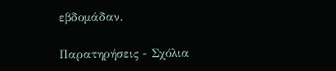εβδομάδαν.

Παρατηρήσεις - Σχόλια